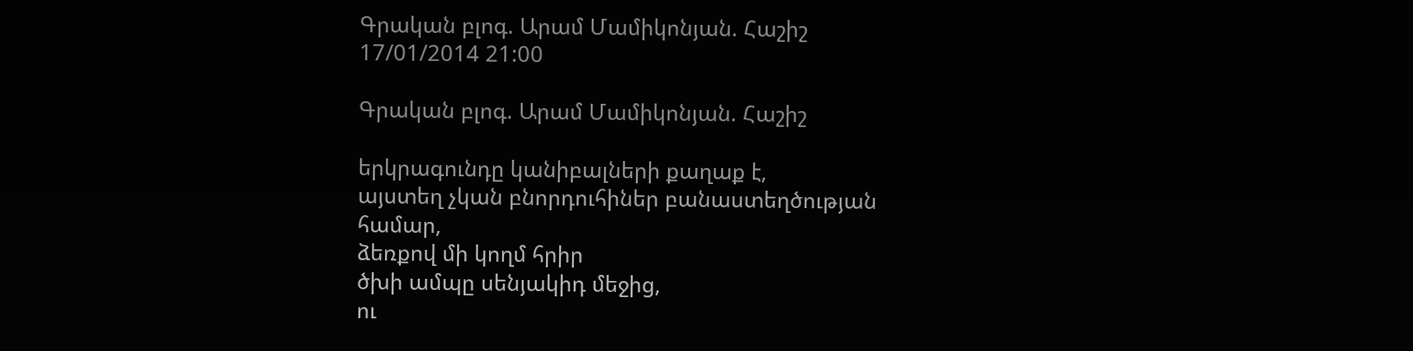Գրական բլոգ. Արամ Մամիկոնյան. Հաշիշ
17/01/2014 21:00

Գրական բլոգ. Արամ Մամիկոնյան. Հաշիշ

երկրագունդը կանիբալների քաղաք է,
այստեղ չկան բնորդուհիներ բանաստեղծության համար,
ձեռքով մի կողմ հրիր
ծխի ամպը սենյակիդ մեջից,
ու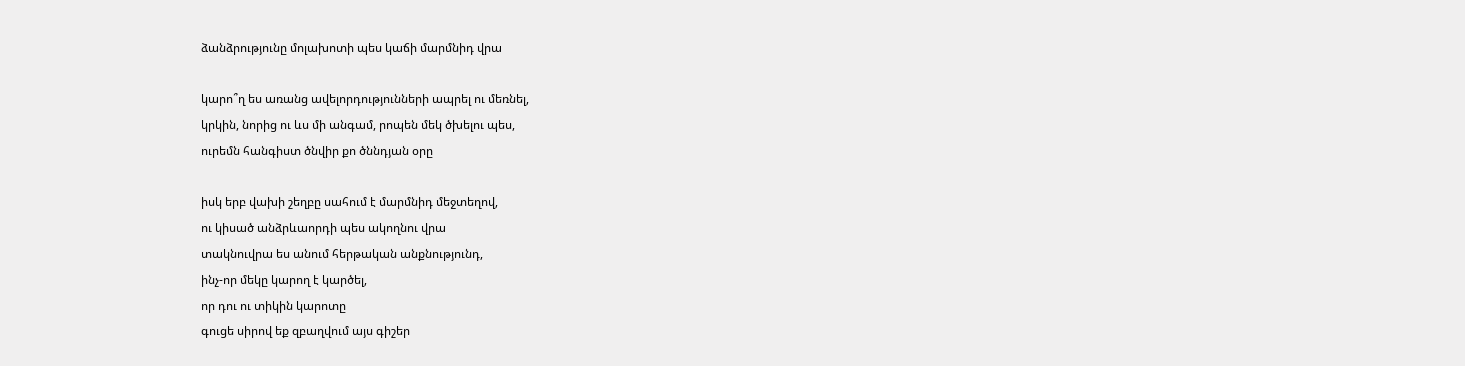ձանձրությունը մոլախոտի պես կաճի մարմնիդ վրա

կարո՞ղ ես առանց ավելորդությունների ապրել ու մեռնել,
կրկին, նորից ու ևս մի անգամ, րոպեն մեկ ծխելու պես,
ուրեմն հանգիստ ծնվիր քո ծննդյան օրը

իսկ երբ վախի շեղբը սահում է մարմնիդ մեջտեղով,
ու կիսած անձրևաորդի պես ակողնու վրա
տակնուվրա ես անում հերթական անքնությունդ,
ինչ-որ մեկը կարող է կարծել,
որ դու ու տիկին կարոտը
գուցե սիրով եք զբաղվում այս գիշեր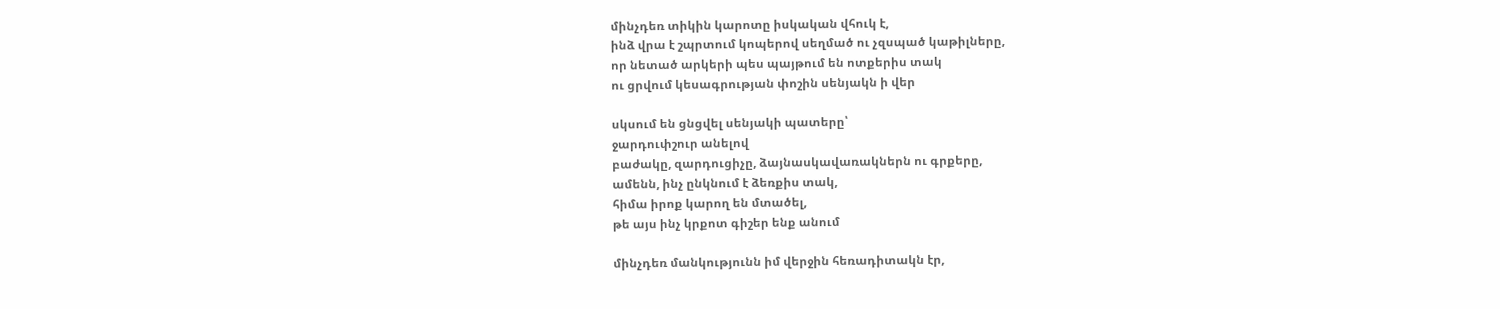մինչդեռ տիկին կարոտը իսկական վհուկ է,
ինձ վրա է շպրտում կոպերով սեղմած ու չզսպած կաթիլները,
որ նետած արկերի պես պայթում են ոտքերիս տակ
ու ցրվում կեսագրության փոշին սենյակն ի վեր

սկսում են ցնցվել սենյակի պատերը՝
ջարդուփշուր անելով
բաժակը, զարդուցիչը, ձայնասկավառակներն ու գրքերը,
ամենն, ինչ ընկնում է ձեռքիս տակ,
հիմա իրոք կարող են մտածել,
թե այս ինչ կրքոտ գիշեր ենք անում

մինչդեռ մանկությունն իմ վերջին հեռադիտակն էր,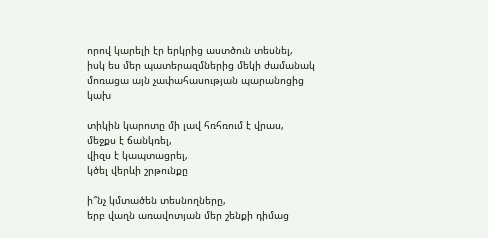որով կարելի էր երկրից աստծուն տեսնել,
իսկ ես մեր պատերազմներից մեկի ժամանակ
մոռացա այն չափահասության պարանոցից կախ

տիկին կարոտը մի լավ հռհռում է վրաս,
մեջքս է ճանկռել,
վիզս է կապտացրել,
կծել վերևի շրթունքը

ի՞նչ կմտածեն տեսնողները,
երբ վաղն առավոտյան մեր շենքի դիմաց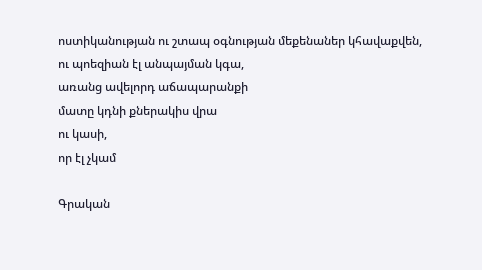ոստիկանության ու շտապ օգնության մեքենաներ կհավաքվեն,
ու պոեզիան էլ անպայման կգա,
առանց ավելորդ աճապարանքի
մատը կդնի քներակիս վրա
ու կասի,
որ էլ չկամ

Գրական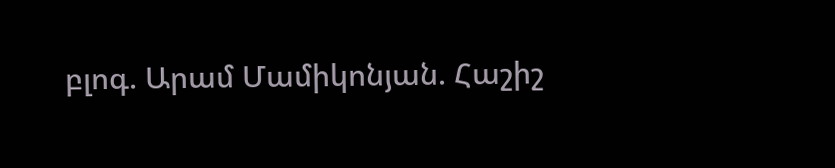բլոգ. Արամ Մամիկոնյան. Հաշիշ